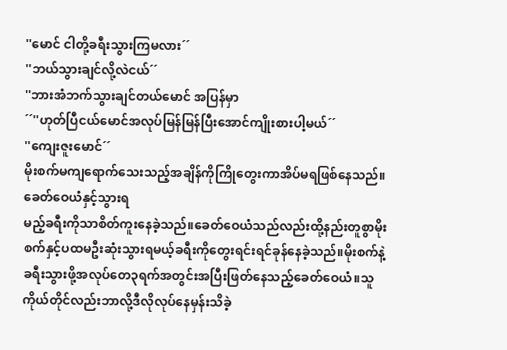''မောင် ငါတို့ခရီးသွားကြမလား´´
''ဘယ်သွားချင်လို့လဲငယ်´´
''ဘားအံဘက်သွားချင်တယ်မောင် အပြန်မှာ
´´''ဟုတ်ပြီငယ်မောင်အလုပ်မြန်မြန်ပြီးအောင်ကျိုးစားပါ့မယ်´´
''ကျေးဇူးမောင်´´
မိုးစက်မကျရောက်သေးသည့်အချိန်ကိုကြိုတွေးကာအိပ်မရဖြစ်နေသည်။ခေတ်ဝေယံနှင့်သွားရ
မည့်ခရီးကိုသာစိတ်ကူးနေခဲ့သည်။ခေတ်ဝေယံသည်လည်းထို့နည်းတူစွာမိုးစက်နှင့်ပထမဦးဆုံးသွားရမယ့်ခရီးကိုတွေးရင်းရင်ခုန်နေခဲ့သည်။မိုးစက်နဲ့ခရီးသွားဖို့အလုပ်တေ၃ရက်အတွင်းအပြီးဖြတ်နေသည့်ခေတ်ဝေယံ။သူကိုယ်တိုင်လည်းဘာလို့ဒီလိုလုပ်နေမှန်းသိခဲ့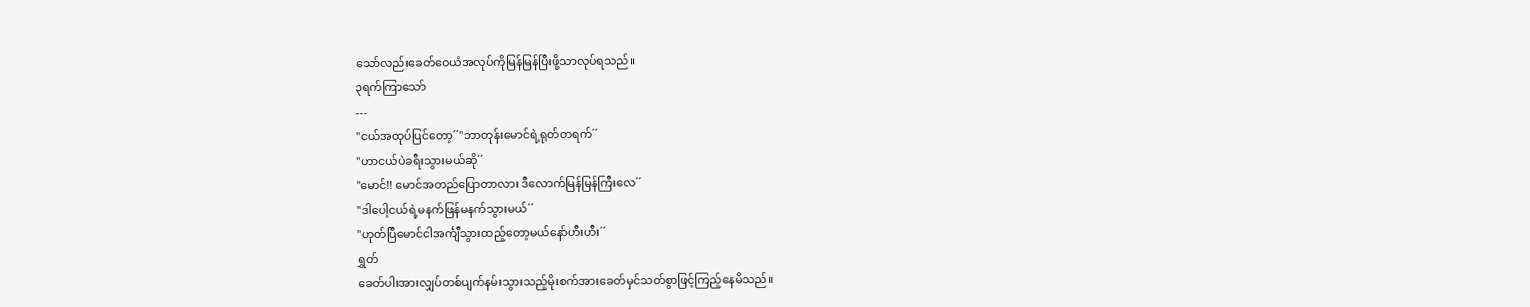သော်လည်းခေတ်ဝေယံအလုပ်ကိုမြန်မြန်ပြီးဖို့သာလုပ်ရသည်။
၃ရက်ကြာသော်
---
''ငယ်အထုပ်ပြင်တော့´´''ဘာတုန်းမောင်ရဲ့ရုတ်တရက်´´
''ဟာငယ်ပဲခရီးသွားမယ်ဆို´´
''မောင်!! မောင်အတည်ပြောတာလား ဒီလောက်မြန်မြန်ကြီးလေ´´
''ဒါပေါ့ငယ်ရဲ့မနက်ဖြန်မနက်သွားမယ်´´
''ဟုတ်ပြီမောင်ငါအင်္ကျီသွားထည့်တော့မယ်နော်ဟီးဟီး´´
ရွှတ်
ခေတ်ပါးအားလျှပ်တစ်ပျက်နမ်းသွားသည့်မိုးစက်အားခေတ်မှင်သတ်စွာဖြင့်ကြည့်နေမိသည်။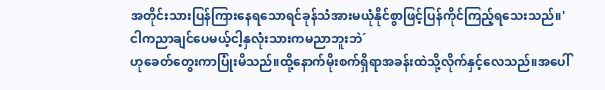အတိုင်းသားပြန်ကြားနေရသောရင်ခုန်သံအားမယုံနိုင်စွာဖြင့်ပြန်ကိုင်ကြည့်ရသေးသည်။'ငါကညာချင်ပေမယ့်ငါ့နှလုံးသားကမညာဘူးဘဲ´
ဟုခေတ်တွေးကာပြုံးမိသည်။ထို့နောက်မိုးစက်ရှိရာအခန်းထဲသို့လိုက်နှင့်လေသည်။အပေါ်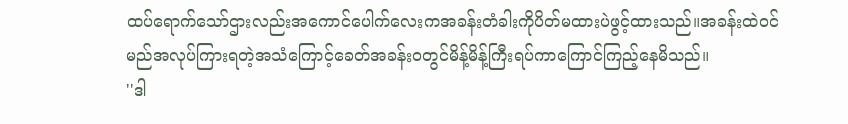ထပ်ရောက်သော်ဌားလည်းအကောင်ပေါက်လေးကအခန်းတံခါးကိုပိတ်မထားပဲဖွင့်ထားသည်။အခန်းထဲဝင်မည်အလုပ်ကြားရတဲ့အသံကြောင့်ခေတ်အခန်းဝတွင်မိန့်မိန့်ကြီးရပ်ကာကြောင်ကြည့်နေမိသည်။
''ဒါ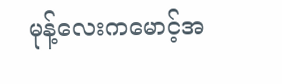မုန့်လေးကမောင့်အ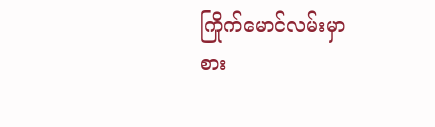ကြိုက်မောင်လမ်းမှာ
စား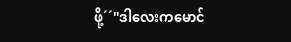ဖို့´´''ဒါလေးကမောင်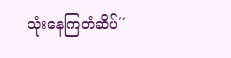သုံးနေကြတံဆိပ်´´